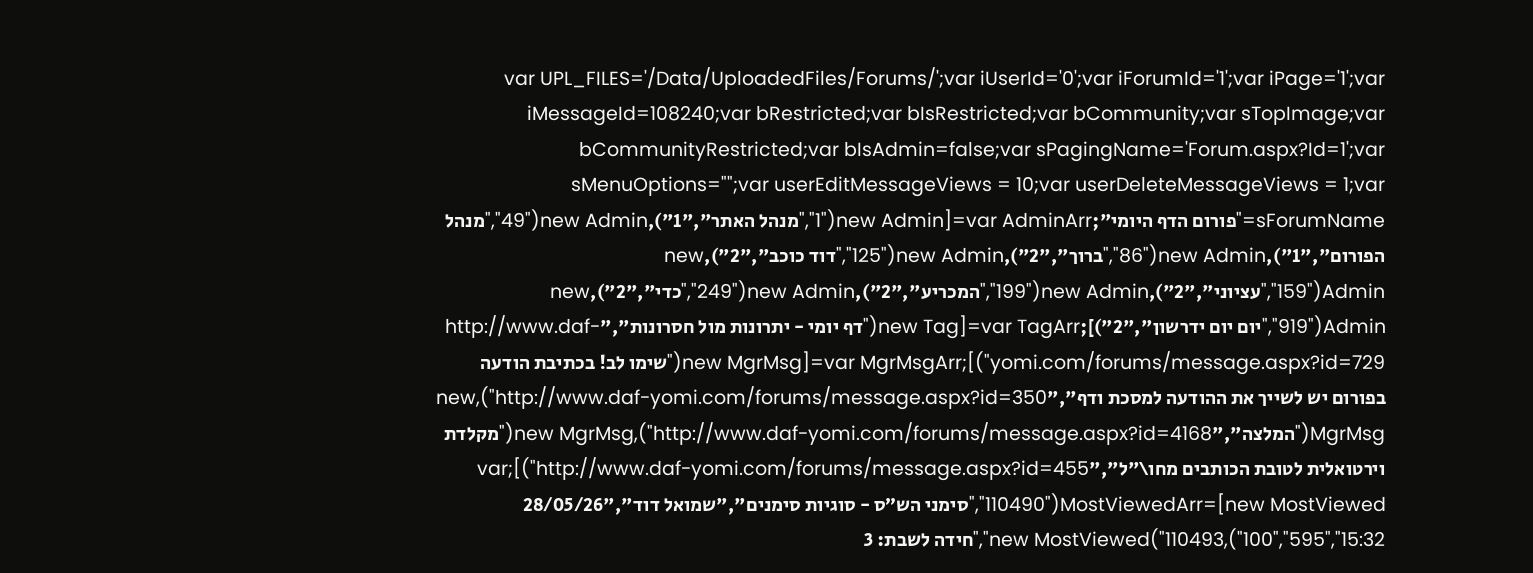var UPL_FILES='/Data/UploadedFiles/Forums/';var iUserId='0';var iForumId='1';var iPage='1';var iMessageId=108240;var bRestricted;var bIsRestricted;var bCommunity;var sTopImage;var bCommunityRestricted;var bIsAdmin=false;var sPagingName='Forum.aspx?Id=1';var sMenuOptions="";var userEditMessageViews = 10;var userDeleteMessageViews = 1;var sForumName="פורום הדף היומי";var AdminArr=[new Admin("1","מנהל האתר","1"),new Admin("49","מנהל הפורום","1"),new Admin("86","ברוך","2"),new Admin("125","דוד כוכב","2"),new Admin("159","עציוני","2"),new Admin("199","המכריע","2"),new Admin("249","כדי","2"),new Admin("919","יום יום ידרשון","2")];var TagArr=[new Tag("דף יומי - יתרונות מול חסרונות","http://www.daf-yomi.com/forums/message.aspx?id=729")];var MgrMsgArr=[new MgrMsg("שימו לב! בכתיבת הודעה בפורום יש לשייך את ההודעה למסכת ודף","http://www.daf-yomi.com/forums/message.aspx?id=350"),new MgrMsg("המלצה","http://www.daf-yomi.com/forums/message.aspx?id=4168"),new MgrMsg("מקלדת וירטואלית לטובת הכותבים מחו\"ל","http://www.daf-yomi.com/forums/message.aspx?id=455")];var MostViewedArr=[new MostViewed("110490","סימני הש״ס - סוגיות סימנים","שמואל דוד","28/05/26 15:32","595","100"),new MostViewed("110493","חידה לשבת: 3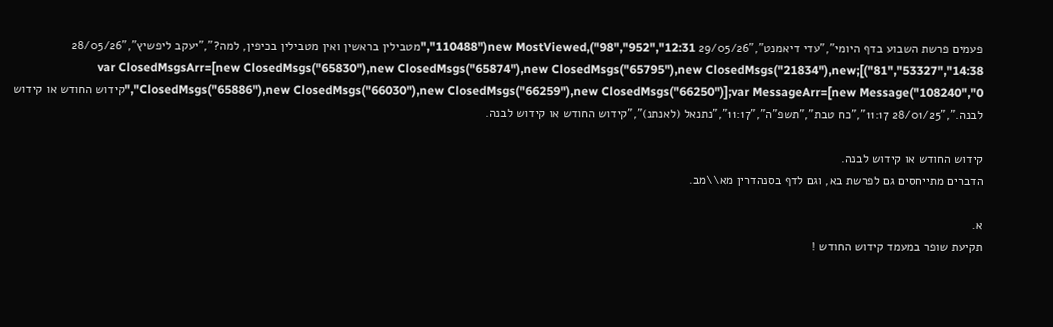פעמים פרשת השבוע בדף היומי","עדי דיאמנט","29/05/26 12:31","952","98"),new MostViewed("110488","מטבילין בראשין ואין מטבילין בכיפין, למה?","יעקב ליפשיץ","28/05/26 14:38","53327","81")];var ClosedMsgsArr=[new ClosedMsgs("65830"),new ClosedMsgs("65874"),new ClosedMsgs("65795"),new ClosedMsgs("21834"),new ClosedMsgs("65886"),new ClosedMsgs("66030"),new ClosedMsgs("66259"),new ClosedMsgs("66250")];var MessageArr=[new Message("108240","0","קידוש החודש או קידוש לבנה.","28/01/25 11:17","כח טבת","תשפ"ה","11:17","נתנאל (לאנתנ)","קידוש החודש או קידוש לבנה.

קידוש החודש או קידוש לבנה.
הדברים מתייחסים גם לפרשת בא, וגם לדף בסנהדרין מא\\מב.

א.
תקיעת שופר במעמד קידוש החודש !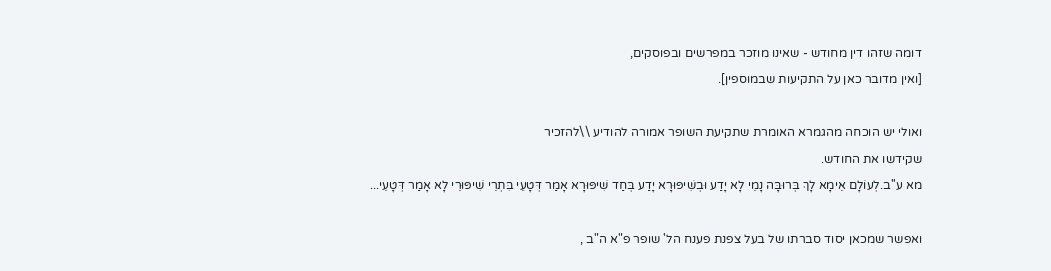דומה שזהו דין מחודש - שאינו מוזכר במפרשים ובפוסקים,
[ואין מדובר כאן על התקיעות שבמוספין].

ואולי יש הוכחה מהגמרא האומרת שתקיעת השופר אמורה להודיע \\להזכיר
שקידשו את החודש.
מא ע''ב.לְעוֹלָם אֵימָא לָךְ בְּרוּבָּה נָמֵי לָא יָדַע וּבְשִׁיפּוּרָא יָדַע בְּחַד שִׁיפּוּרָא אָמַר דְּטָעֵי בִּתְרֵי שִׁיפּוּרֵי לָא אָמַר דְּטָעֵי...

ואפשר שמכאן יסוד סברתו של בעל צפנת פענח הל' שופר פ"א ה"ב ,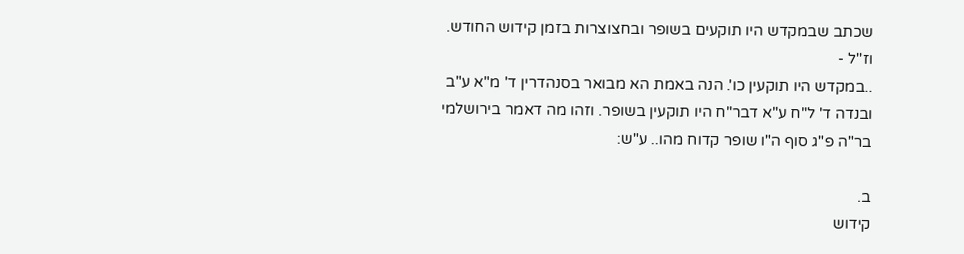שכתב שבמקדש היו תוקעים בשופר ובחצוצרות בזמן קידוש החודש. וז''ל -
..במקדש היו תוקעין כו'. הנה באמת הא מבואר בסנהדרין ד' מ"א ע"ב ובנדה ד' ל"ח ע"א דבר"ח היו תוקעין בשופר. וזהו מה דאמר בירושלמי בר"ה פ"ג סוף ה"ו שופר קדוח מהו.. ע"ש:

ב.
קידוש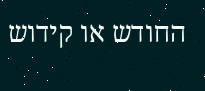החודש או קידוש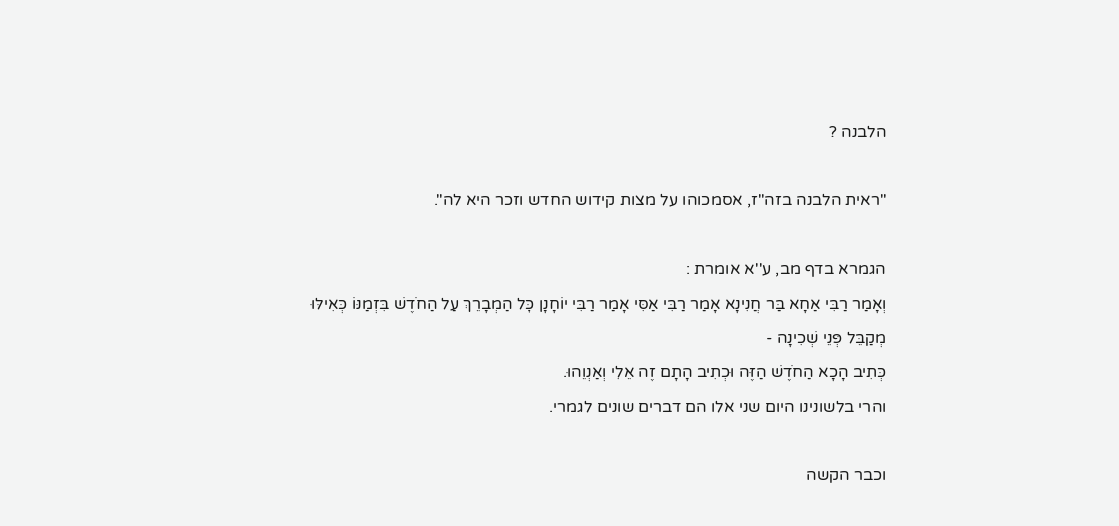הלבנה ?

"ראית הלבנה בזה"ז, אסמכוהו על מצות קידוש החדש וזכר היא לה".

הגמרא בדף מב, ע''א אומרת :
וְאָמַר רַבִּי אַחָא בַּר חֲנִינָא אָמַר רַבִּי אַסִּי אָמַר רַבִּי יוֹחָנָן כׇּל הַמְבָרֵךְ עַל הַחֹדֶשׁ בִּזְמַנּוֹ כְּאִילּוּ מְקַבֵּל פְּנֵי שְׁכִינָה -
כְּתִיב הָכָא הַחֹדֶשׁ הַזֶּה וּכְתִיב הָתָם זֶה אֵלִי וְאַנְוֵהוּ.
והרי בלשונינו היום שני אלו הם דברים שונים לגמרי.

וכבר הקשה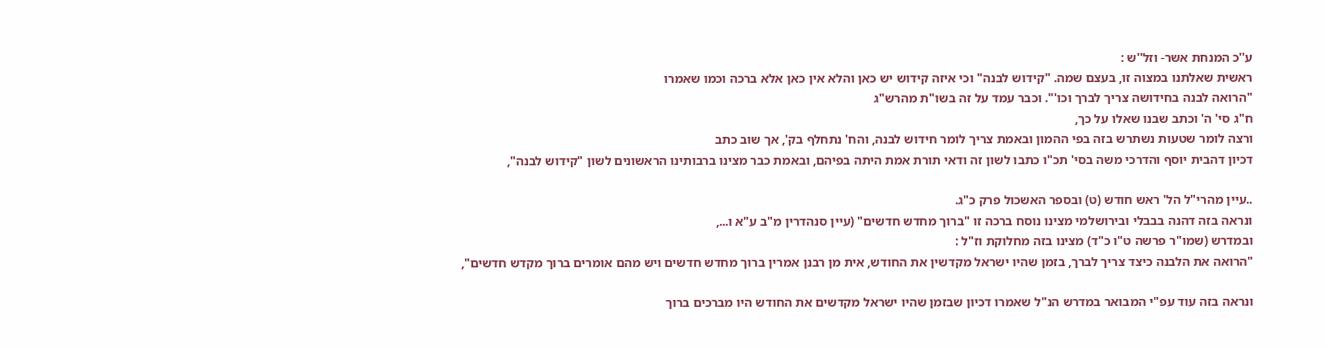ע''כ המנחת אשר- וזל''ש :
ראשית שאלתנו במצוה זו, בעצם שמה. "קידוש לבנה" וכי איזה קידוש יש כאן והלא אין כאן אלא ברכה וכמו שאמרו
"הרואה לבנה בחידושה צריך לברך וכו'". וכבר עמד על זה בשו"ת מהרש"ג
ח"ג סי' ה' וכתב שבנו שאלו על כך,
ורצה לומר שטעות נשתרש בזה בפי ההמון ובאמת צריך לומר חידוש לבנה, והח' נתחלף בק', אך שוב כתב
דכיון דהבית יוסף והדרכי משה בסי' תכ"ו כתבו לשון זה ודאי תורת אמת היתה בפיהם, ובאמת כבר מצינו ברבותינו הראשונים לשון "קידוש לבנה",

..עיין מהרי"ל הל' ראש חודש (ט) ובספר האשכול פרק כ"ג.
ונראה בזה דהנה בבבלי ובירושלמי מצינו נוסח ברכה זו "ברוך מחדש חדשים" (עיין סנהדרין מ"ב ע"א ו...,
ובמדרש (שמו"ר פרשה ט"ו כ"ד) מצינו בזה מחלוקת וז"ל :
"הרואה את הלבנה כיצד צריך לברך, בזמן שהיו ישראל מקדשין את החודש, אית מן רבנן אמרין ברוך מחדש חדשים ויש מהם אומרים ברוך מקדש חדשים",

ונראה בזה עוד עפ"י המבואר במדרש הנ"ל שאמרו דכיון שבזמן שהיו ישראל מקדשים את החודש היו מברכים ברוך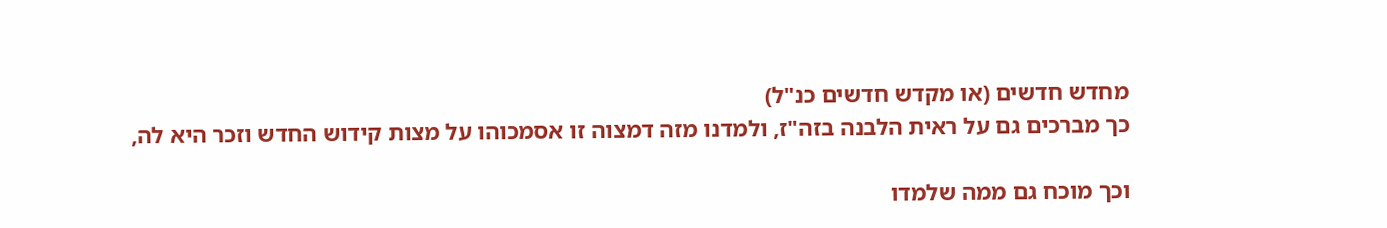מחדש חדשים (או מקדש חדשים כנ"ל)
כך מברכים גם על ראית הלבנה בזה"ז, ולמדנו מזה דמצוה זו אסמכוהו על מצות קידוש החדש וזכר היא לה,

וכך מוכח גם ממה שלמדו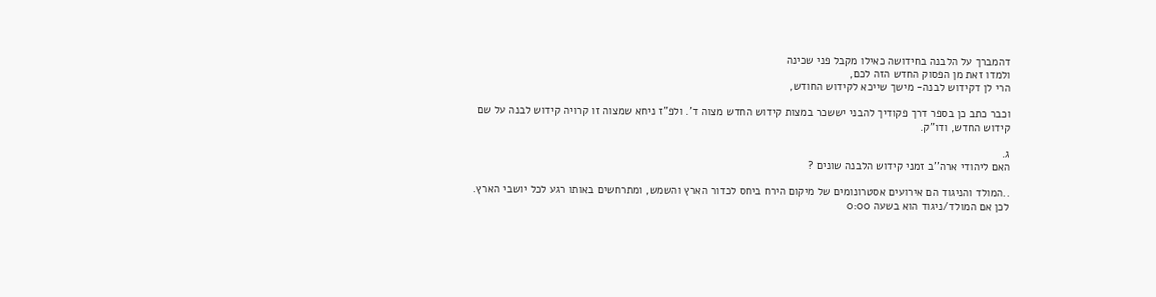דהמברך על הלבנה בחידושה כאילו מקבל פני שכינה
ולמדו זאת מן הפסוק החדש הזה לכם,
הרי לן דקידוש לבנה- מישך שייכא לקידוש החודש,

וכבר כתב כן בספר דרך פקודיך להבני יששכר במצות קידוש החדש מצוה ד'. ולפ"ז ניחא שמצוה זו קרויה קידוש לבנה על שם קידוש החדש, ודו"ק.

ג.
האם ליהודי ארה''ב זמני קידוש הלבנה שונים ?

..המולד והניגוד הם אירועים אסטרונומים של מיקום הירח ביחס לכדור הארץ והשמש, ומתרחשים באותו רגע לכל יושבי הארץ.
לכן אם המולד/ניגוד הוא בשעה 0:00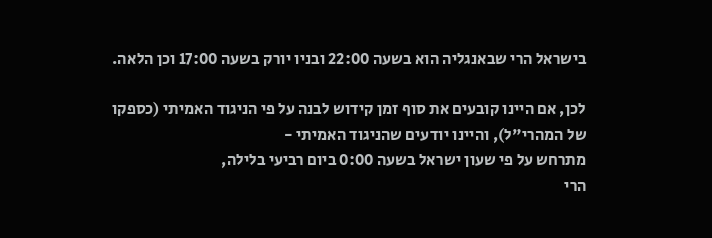בישראל הרי שבאנגליה הוא בשעה 22:00 ובניו יורק בשעה 17:00 וכן הלאה.

לכן, אם היינו קובעים את סוף זמן קידוש לבנה על פי הניגוד האמיתי (כספקו של המהרי"ל), והיינו יודעים שהניגוד האמיתי -
מתרחש על פי שעון ישראל בשעה 0:00 ביום רביעי בלילה,
הרי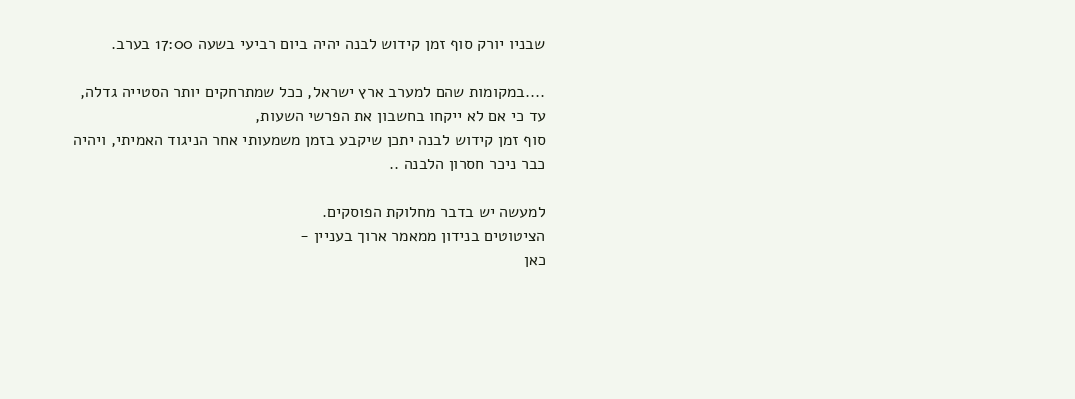שבניו יורק סוף זמן קידוש לבנה יהיה ביום רביעי בשעה 17:00 בערב.

....במקומות שהם למערב ארץ ישראל, ככל שמתרחקים יותר הסטייה גדלה, עד כי אם לא ייקחו בחשבון את הפרשי השעות,
סוף זמן קידוש לבנה יתכן שיקבע בזמן משמעותי אחר הניגוד האמיתי, ויהיה כבר ניכר חסרון הלבנה ..

למעשה יש בדבר מחלוקת הפוסקים.
הציטוטים בנידון ממאמר ארוך בעניין -
כאן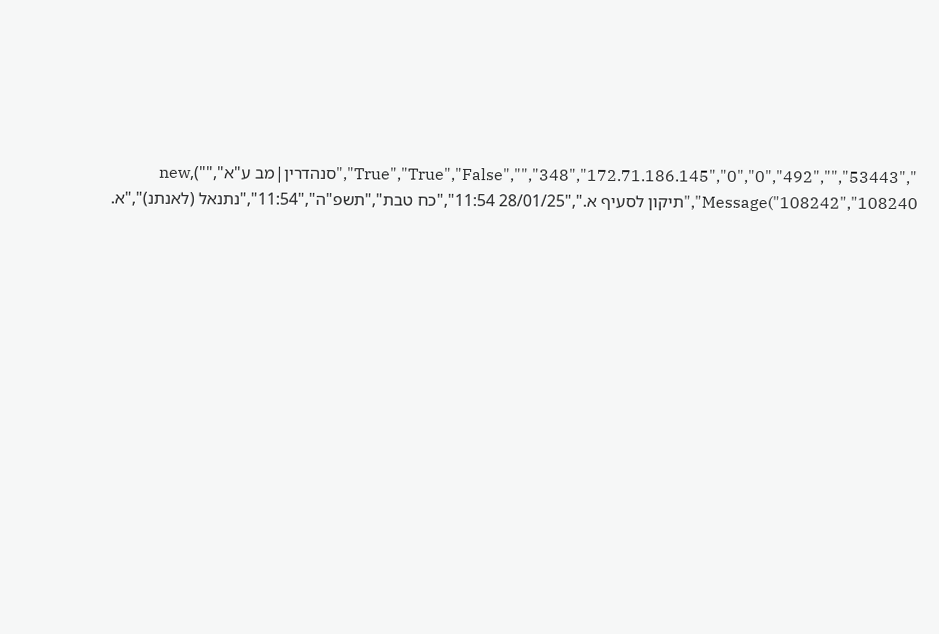","53443","","492","True","True","False","","348","172.71.186.145","0","0","סנהדרין|מב ע"א",""),new Message("108242","108240","תיקון לסעיף א.","28/01/25 11:54","כח טבת","תשפ"ה","11:54","נתנאל (לאנתנ)","א.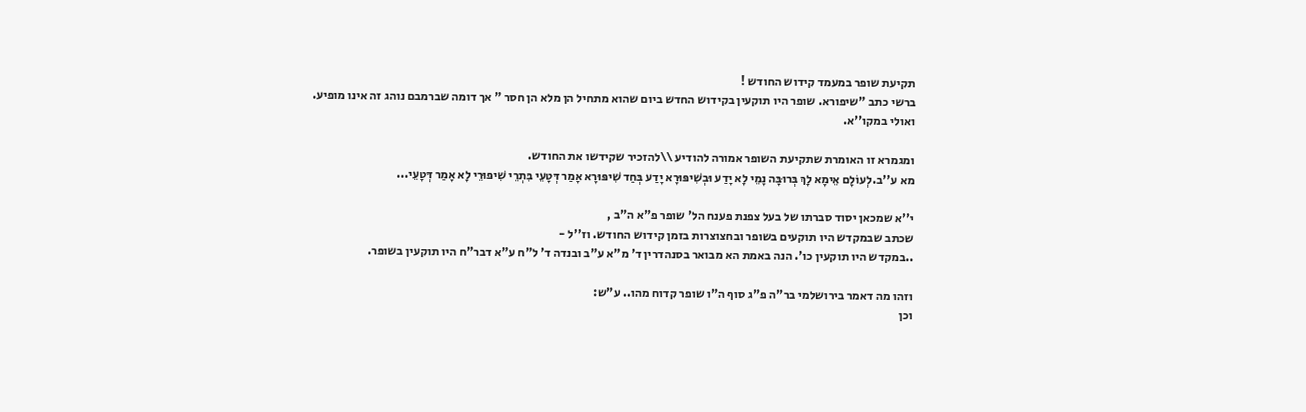תקיעת שופר במעמד קידוש החודש !
ברשי כתב "שיפורא. שופר היו תוקעין בקידוש החדש ביום שהוא מתחיל הן מלא הן חסר " אך דומה שברמבם נוהג זה אינו מופיע.
ואולי במקו''א.

ומגמרא זו האומרת שתקיעת השופר אמורה להודיע \\להזכיר שקידשו את החודש.
מא ע''ב.לְעוֹלָם אֵימָא לָךְ בְּרוּבָּה נָמֵי לָא יָדַע וּבְשִׁיפּוּרָא יָדַע בְּחַד שִׁיפּוּרָא אָמַר דְּטָעֵי בִּתְרֵי שִׁיפּוּרֵי לָא אָמַר דְּטָעֵי...

י''א שמכאן יסוד סברתו של בעל צפנת פענח הל' שופר פ"א ה"ב ,
שכתב שבמקדש היו תוקעים בשופר ובחצוצרות בזמן קידוש החודש. וז''ל -
..במקדש היו תוקעין כו'. הנה באמת הא מבואר בסנהדרין ד' מ"א ע"ב ובנדה ד' ל"ח ע"א דבר"ח היו תוקעין בשופר.

וזהו מה דאמר בירושלמי בר"ה פ"ג סוף ה"ו שופר קדוח מהו.. ע"ש:
וכן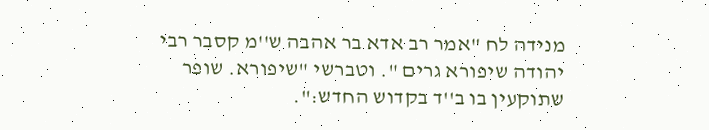מנידה לח "אמר רב אדא בר אהבה ש''מ קסבר רבי יהודה שיפורא גרים ". וטברשי "שיפורא. שופר שתוקעין בו ב''ד בקדוש החדש:".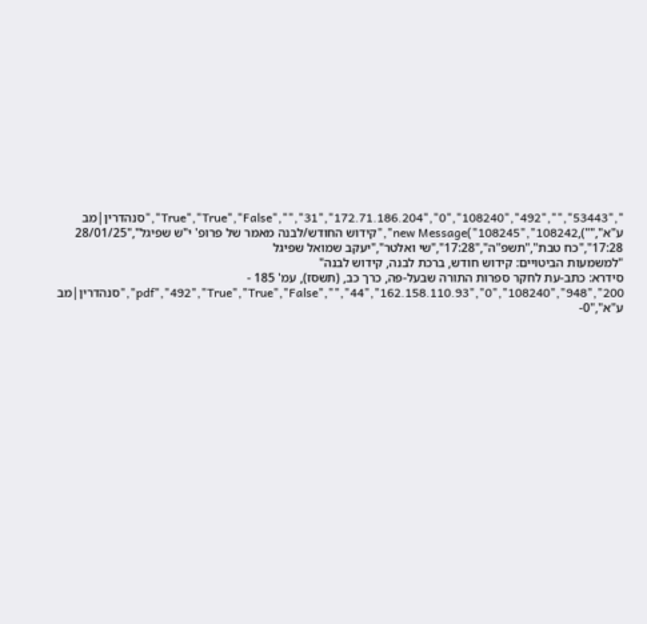","53443","","492","True","True","False","","31","172.71.186.204","0","108240","סנהדרין|מב ע"א",""),new Message("108245","108242","קידוש החודש/לבנה מאמר של פרופ' י"ש שפיגל","28/01/25 17:28","כח טבת","תשפ"ה","17:28","שי ואלטר","יעקב שמואל שפיגל
"למשמעות הביטויים: קידוש חודש, ברכת לבנה, קידוש לבנה"
סידרא: כתב-עת לחקר ספרות התורה שבעל-פה, כרך כב, (תשסז), עמ' 185 - 200","948","pdf","492","True","True","False","","44","162.158.110.93","0","108240","סנהדרין|מב ע"א","0-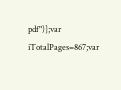pdf")];var iTotalPages=867;var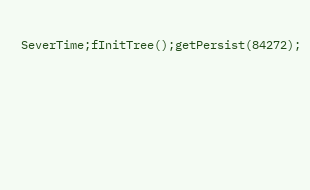SeverTime;fInitTree();getPersist(84272);